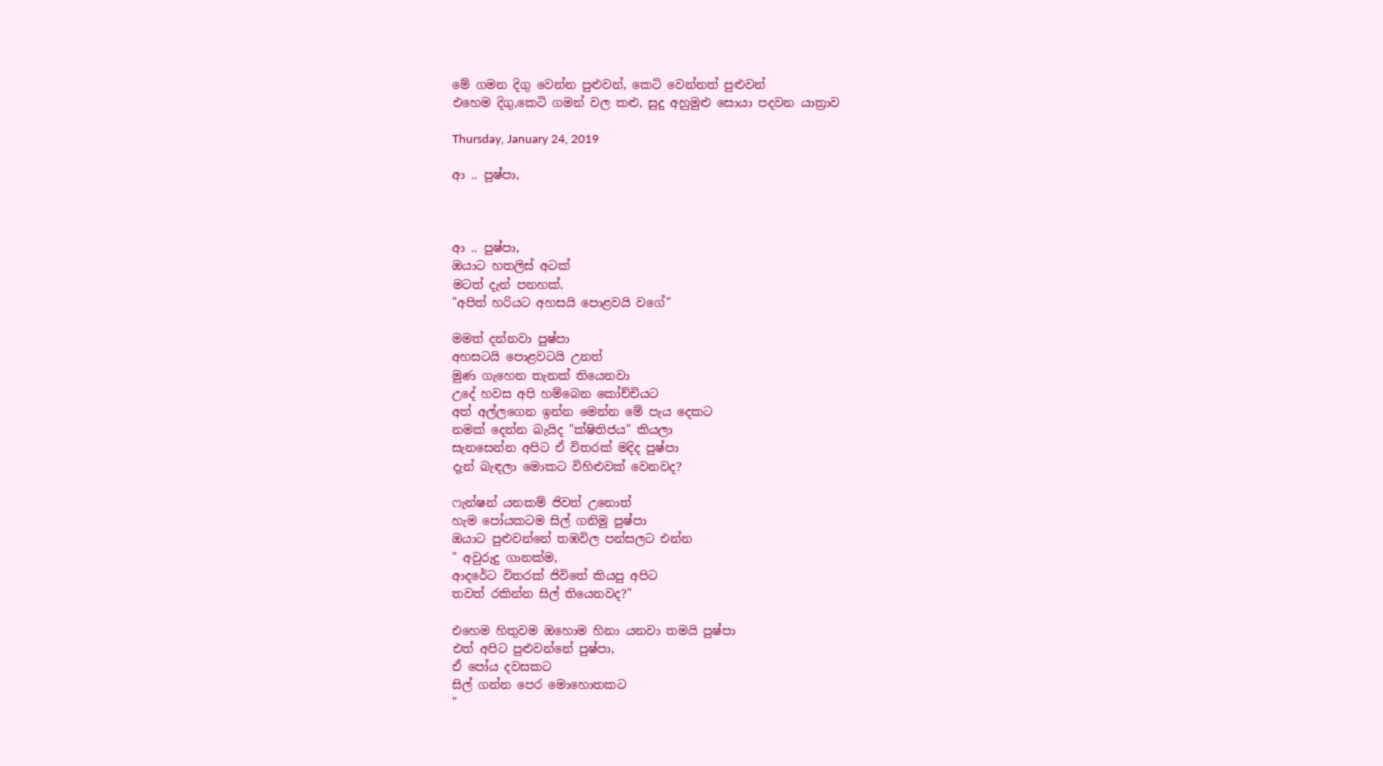මේ ගමන දිගු වෙන්න පුළුවන්, කෙටි වෙන්නත් පුළුවන්
එහෙම දිගු,කෙටි ගමන් වල කළු, සුදු අහුමුළු සොයා පදවන යාත්‍රාව

Thursday, January 24, 2019

ආ .. පුෂ්පා,



ආ .. පුෂ්පා,
ඔයාට හතලිස් අටක්
මටත් දැන් පනහක්.
"අපිත් හරියට අහසයි පොළවයි වගේ"

මමත් දන්නවා පුෂ්පා
අහසටයි පොළවටයි උනත්
මුණ ගැහෙන තැනක් තියෙනවා
උදේ හවස අපි හම්බෙන කෝච්චියට
අත් අල්ලගෙන ඉන්න මෙන්න මේ පැය දෙකට
නමක් දෙන්න බැයිද "ක්ෂිතිජය" කියලා
සැනසෙන්න අපිට ඒ විතරක් මදිද පුෂ්පා
දැන් බැඳලා මොකට විහිළුවක් වෙනවද?

ෆැන්ෂන් යනකම් ජිවත් උනොත්
හැම පෝයකටම සිල් ගනිමු පුෂ්පා
ඔයාට පුළුවන්නේ තඹවිල පන්සලට එන්න
" අවුරුදු ගානක්ම,
ආදරේට විතරක් ජිවිතේ කියපු අපිට
තවත් රකින්න සිල් තියෙනවද?"

එහෙම හිතුවම ඔහොම හිනා යනවා තමයි පුෂ්පා
එත් අපිට පුළුවන්නේ පුෂ්පා,
ඒ පෝය දවසකට
සිල් ගන්න පෙර මොහොතකට
"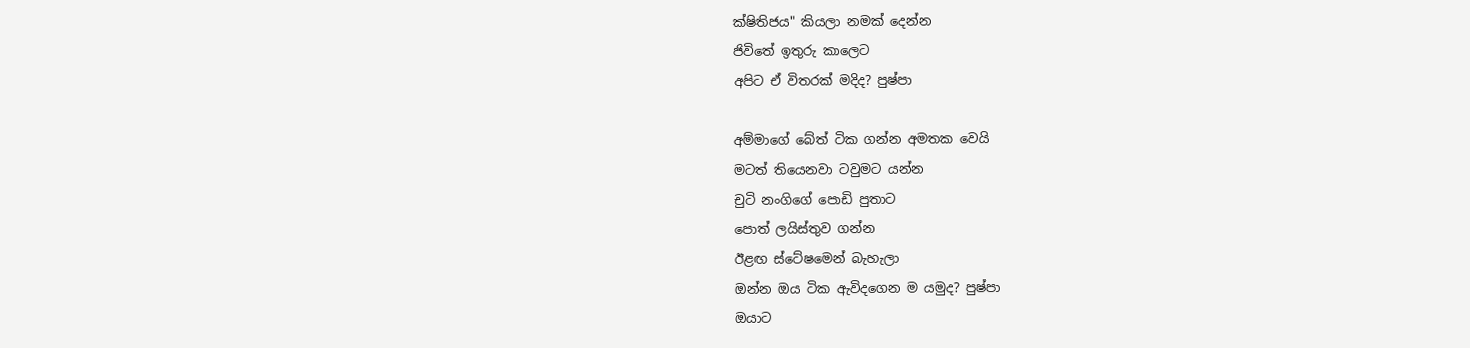ක්ෂිතිජය" කියලා නමක් දෙන්න
ජිවිතේ ඉතුරු කාලෙට
අපිට ඒ විතරක් මදිද? පුෂ්පා

අම්මාගේ බේත් ටික ගන්න අමතක වෙයි
මටත් තියෙනවා ටවුමට යන්න
චුටි නංගිගේ පොඩි පුතාට
පොත් ලයිස්තුව ගන්න
ඊළඟ ස්ටේෂමෙන් බැහැලා
ඔන්න ඔය ටික ඇවිදගෙන ම යමුද? පුෂ්පා
ඔයාට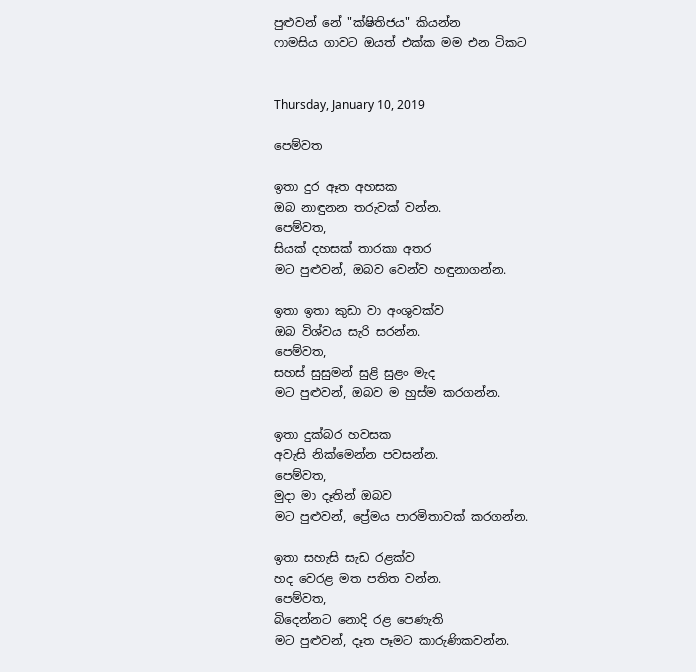පුළුවන් නේ "ක්ෂිතිජය" කියන්න
ෆාමසිය ගාවට ඔයත් එක්ක මම එන ටිකට


Thursday, January 10, 2019

පෙම්වත

ඉතා දුර ඈත අහසක
ඔබ නාඳුනන තරුවක් වන්න.
පෙම්වත,
සියක් දහසක් තාරකා අතර
මට පුළුවන්, ඔබව වෙන්ව හඳුනාගන්න.

ඉතා ඉතා කුඩා වා අංශුවක්ව
ඔබ විශ්වය සැරි සරන්න.
පෙම්වත,
සහස් සුසුමන් සුළි සුළං මැද
මට පුළුවන්, ඔබව ම හුස්ම කරගන්න.

ඉතා දුක්බර හවසක
අවැසි නික්මෙන්න පවසන්න.
පෙම්වත,
මුදා මා දෑතින් ඔබව
මට පුළුවන්, ප්‍රේමය පාරමිතාවක් කරගන්න.

ඉතා සහැසි සැඩ රළක්ව
හද වෙරළ මත පතිත වන්න.
පෙම්වත,
බිදෙන්නට නොදි රළ පෙණැති
මට පුළුවන්, දෑත පෑමට කාරුණිකවන්න.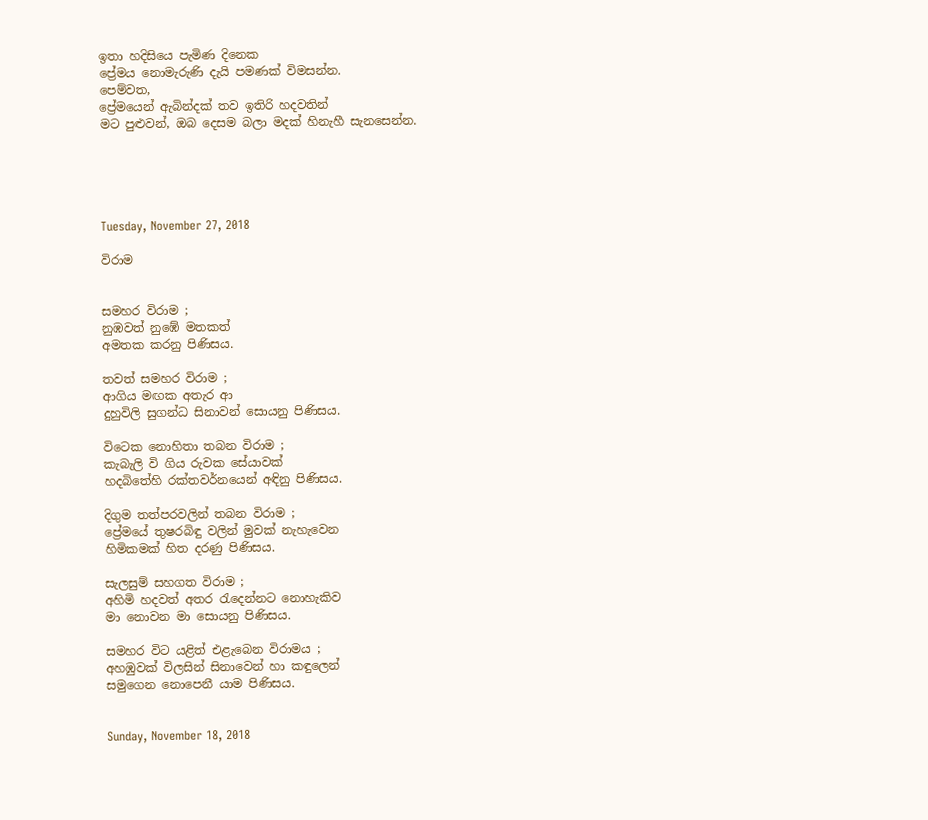ඉතා හදිසියෙ පැමිණ දිනෙක
ප්‍රේමය නොමැරුණි දැයි පමණක් විමසන්න.
පෙම්වත,
ප්‍රේමයෙන් ඇබින්දක් තව ඉතිරි හදවතින්
මට පුළුවන්, ඔබ දෙසම බලා මදක් හිනැහී සැනසෙන්න.





Tuesday, November 27, 2018

විරාම


සමහර විරාම ;
නුඹවත් නුඹේ මතකත්
අමතක කරනු පිණිසය.

තවත් සමහර විරාම ;
ආගිය මඟක අතැර ආ
දුහුවිලි සුගන්ධ සිනාවන් සොයනු පිණිසය.

විටෙක නොහිතා තබන විරාම ;
කැබැලි වි ගිය රුවක සේයාවක්
හදබිතේහි රක්තවර්නයෙන් අඳිනු පිණිසය.

දිගුම තත්පරවලින් තබන විරාම ;
ප්‍රේමයේ තුෂරබිඳු වලින් මුවක් නැහැවෙන
හිමිකමක් හිත දරණු පිණිසය.

සැලසුම් සහගත විරාම ;
අහිමි හදවත් අතර රැදෙන්නට නොහැකිව
මා නොවන මා සොයනු පිණිසය.

සමහර විට යළිත් එළැබෙන විරාමය ;
අහඹුවක් විලසින් සිනාවෙන් හා කඳුලෙන්
සමුගෙන නොපෙනී යාම පිණිසය.


Sunday, November 18, 2018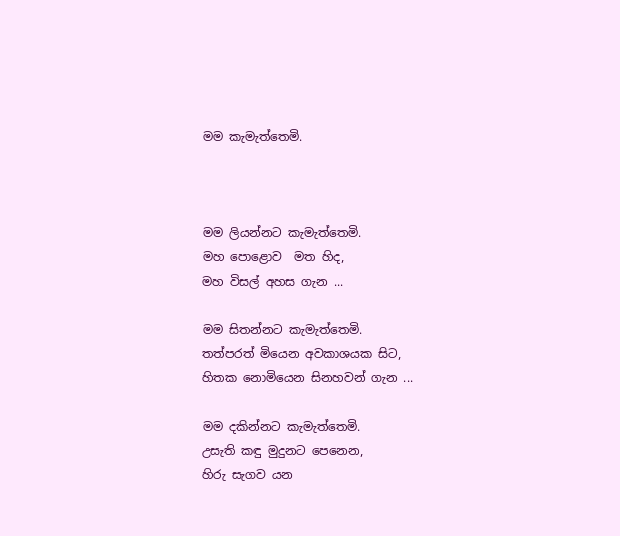මම කැමැත්තෙමි.



මම ලියන්නට කැමැත්තෙමි.
මහ පොළොව  මත හිද,
මහ විසල් අහස ගැන ...

මම සිතන්නට කැමැත්තෙමි.
තත්පරත් මියෙන අවකාශයක සිට,
හිතක නොමියෙන සිනහවන් ගැන ...

මම දකින්නට කැමැත්තෙමි.
උසැති කඳු මුදුනට පෙනෙන,
හිරු සැගව යන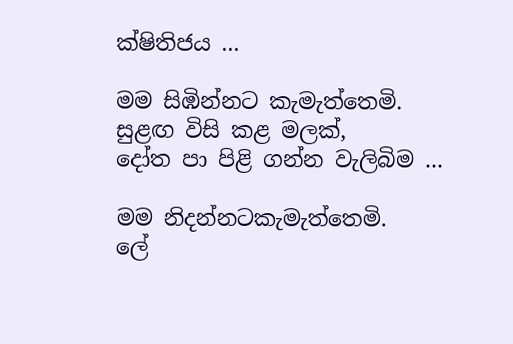ක්ෂිතිජය ...

මම සිඹින්නට කැමැත්තෙමි.
සුළඟ විසි කළ මලක්,
දෝත පා පිළි ගන්න වැලිබිම ...

මම නිදන්නටකැමැත්තෙමි.
ලේ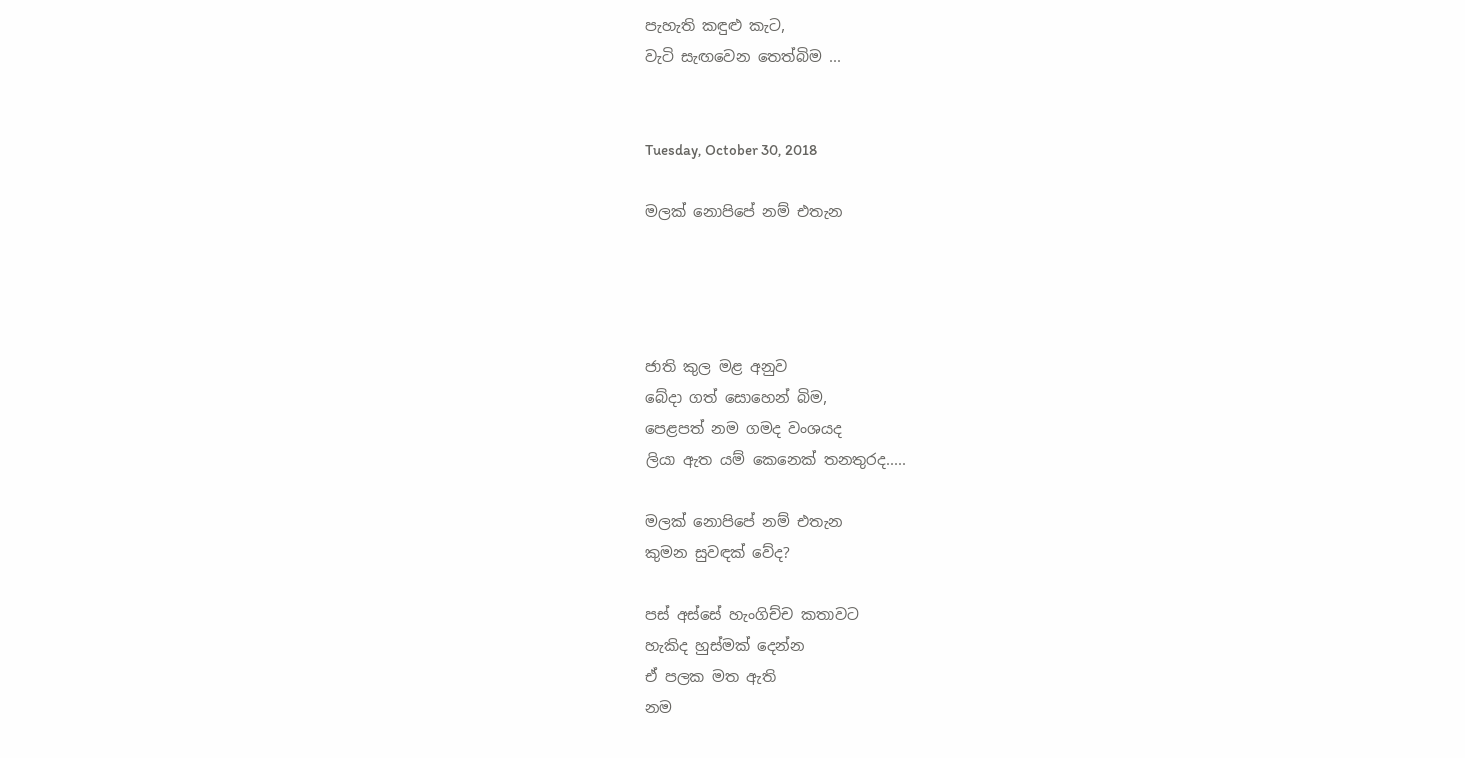පැහැති කඳුළු කැට,
වැටි සැඟවෙන තෙත්බිම ...


Tuesday, October 30, 2018

මලක් නොපිපේ නම් එතැන




ජාති කුල මළ අනුව
බේදා ගත් සොහෙන් බිම,
පෙළපත් නම ගමද වංශයද
ලියා ඇත යම් කෙනෙක් තනතුරද.....

මලක් නොපිපේ නම් එතැන
කුමන සුවඳක් වේද?

පස් අස්සේ හැංගිච්ච කතාවට
හැකිද හුස්මක් දෙන්න
ඒ පලක මත ඇති
නම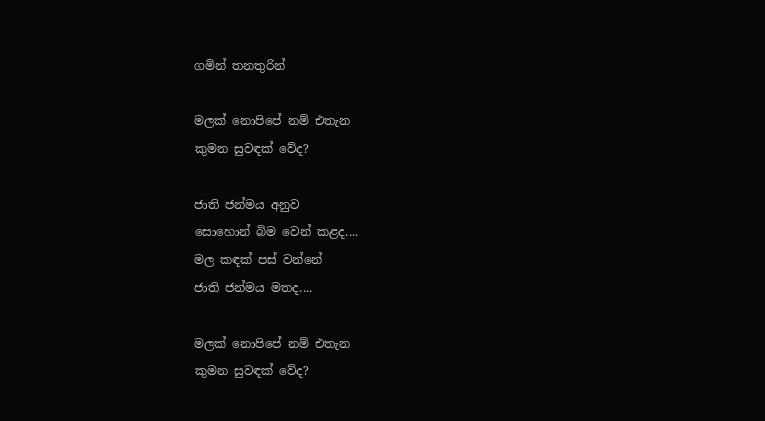ගමින් තනතුරින්

මලක් නොපිපේ නම් එතැන
කුමන සුවඳක් වේද?

ජාති ජන්මය අනුව
සොහොන් බිම වෙන් කළද....
මල කඳක් පස් වන්නේ
ජාති ජන්මය මතද....

මලක් නොපිපේ නම් එතැන
කුමන සුවඳක් වේද?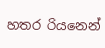හතර රියනෙන්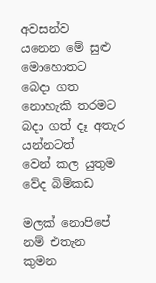අවසන්ව
යනෙන මේ සුළු මොහොතට
බෙදා ගත නොහැකි තරමට
බදා ගත් දෑ අතැර යන්නටත්
වෙන් කල යුතුම වේද බිම්කඩ

මලක් නොපිපේ නම් එතැන
කුමන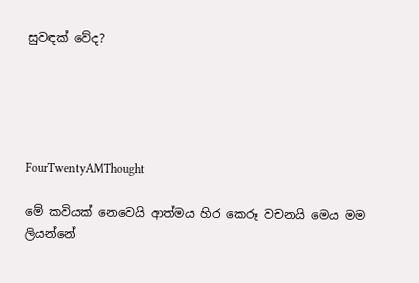සුවඳක් වේද?





FourTwentyAMThought

මේ කවියක් නෙවෙයි ආත්මය හිර කෙරූ වචනයි මෙය මම ලියන්නේ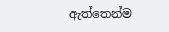ඇත්තෙන්ම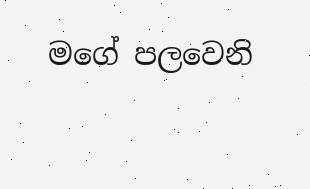මගේ පලවෙනි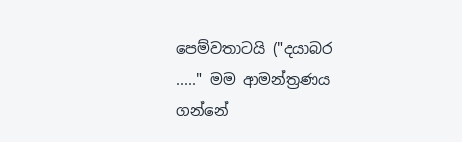පෙම්වතාටයි ("දයාබර ....." මම ආමන්ත්‍රණය ගන්නේ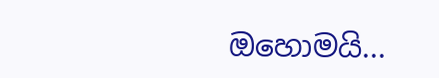ඔහොමයි...